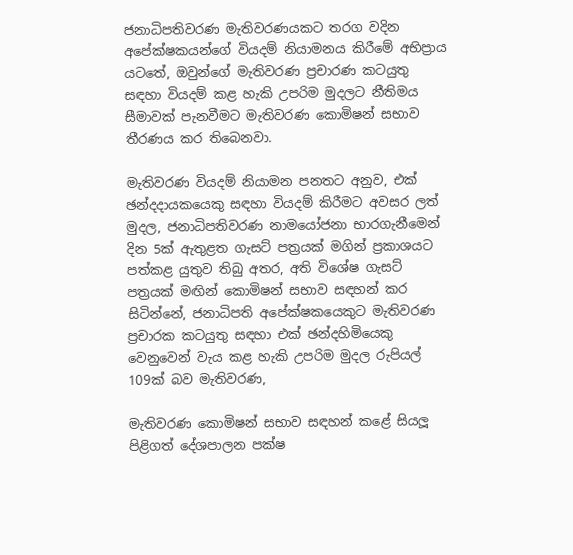ජනාධිපතිවරණ මැතිවරණයකට තරග වදින අපේක්ෂකයන්ගේ වියදම් නියාමනය කිරීමේ අභිප්‍රාය යටතේ, ඔවුන්ගේ මැතිවරණ ප්‍රචාරණ කටයුතු සඳහා වියදම් කළ හැකි උපරිම මුදලට නීතිමය සීමාවක් පැනවීමට මැතිවරණ කොමිෂන් සභාව තීරණය කර තිබෙනවා.

මැතිවරණ වියදම් නියාමන පනතට අනුව, එක් ඡන්දදායකයෙකු සඳහා වියදම් කිරීමට අවසර ලත් මුදල, ජනාධිපතිවරණ නාමයෝජනා භාරගැනීමෙන් දින 5ක් ඇතුළත ගැසට් පත්‍රයක් මගින් ප්‍රකාශයට පත්කළ යුතුව තිබු අතර, අති විශේෂ ගැසට් පත්‍රයක් මඟින් කොමිෂන් සභාව සඳහන් කර සිටින්නේ, ජනාධිපති අපේක්ෂකයෙකුට මැතිවරණ ප්‍රචාරක කටයුතු සඳහා එක් ඡන්දහිමියෙකු වෙනුවෙන් වැය කළ හැකි උපරිම මුදල රුපියල් 109ක් බව මැතිවරණ,

මැතිවරණ කොමිෂන් සභාව සඳහන් කළේ සියලූ පිළිගත් දේශපාලන පක්ෂ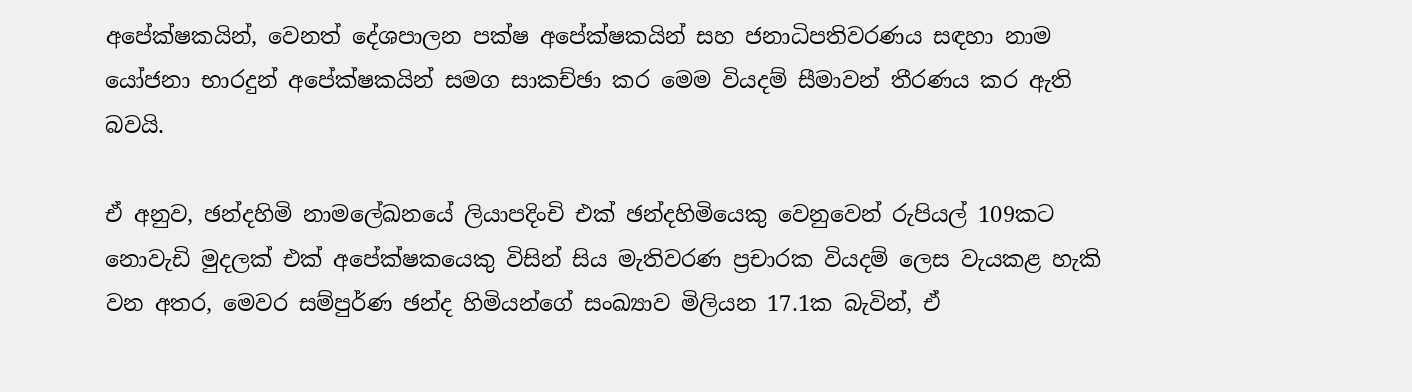අපේක්ෂකයින්, වෙනත් දේශපාලන පක්ෂ අපේක්ෂකයින් සහ ජනාධිපතිවරණය සඳහා නාම යෝජනා භාරදුන් අපේක්ෂකයින් සමග සාකච්ඡා කර මෙම වියදම් සීමාවන් තීරණය කර ඇති බවයි.

ඒ අනුව, ඡන්දහිමි නාමලේඛනයේ ලියාපදිංචි එක් ඡන්දහිමියෙකු වෙනුවෙන් රුපියල් 109කට නොවැඩි මුදලක් එක් අපේක්ෂකයෙකු විසින් සිය මැතිවරණ ප්‍රචාරක වියදම් ලෙස වැයකළ හැකි වන අතර, මෙවර සම්පුර්ණ ඡන්ද හිමියන්ගේ සංඛ්‍යාව මිලියන 17.1ක බැවින්, ඒ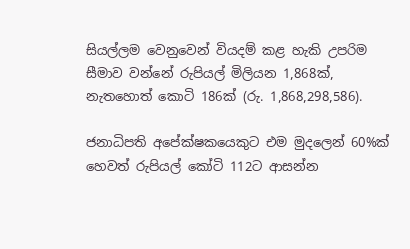සියල්ලම වෙනුවෙන් වියදම් කළ හැකි උපරිම සීමාව වන්නේ රුපියල් මිලියන 1,868ක්, නැතහොත් කොටි 186ක් (රු. 1,868,298,586).

ජනාධිපති අපේක්ෂකයෙකුට එම මුදලෙන් 60%ක් හෙවත් රුපියල් කෝටි 112ට ආසන්න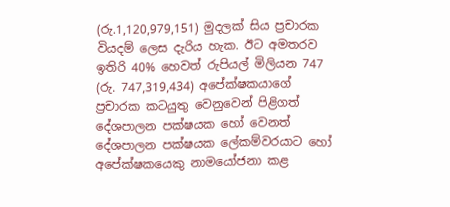(රු.1,120,979,151) මුදලක් සිය ප්‍රචාරක වියදම් ලෙස දැරිය හැක. ඊට අමතරව ඉතිරි 40% හෙවත් රුපියල් මිලියන 747 (රු. 747,319,434) අපේක්ෂකයාගේ ප්‍රචාරක කටයුතු වෙනුවෙන් පිළිගත් දේශපාලන පක්ෂයක හෝ වෙනත් දේශපාලන පක්ෂයක ලේකම්වරයාට හෝ අපේක්ෂකයෙකු නාමයෝජනා කළ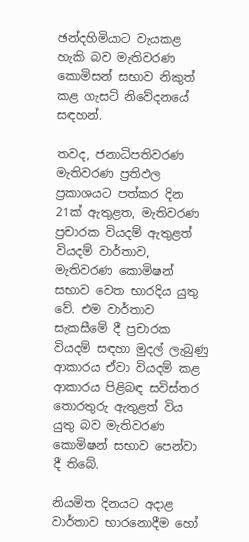ඡන්දහිමියාට වැයකළ හැකි බව මැතිවරණ කොමිසන් සභාව නිකුත් කළ ගැසට් නිවේදනයේ සඳහන්.

තවද, ජනාධිපතිවරණ මැතිවරණ ප්‍රතිඵල ප්‍රකාශයට පත්කර දින 21ක් ඇතුළත, මැතිවරණ ප්‍රචාරක වියදම් ඇතුළත් වියදම් වාර්තාව, මැතිවරණ කොමිෂන් සභාව වෙත භාරදිය යුතු වේ. එම වාර්තාව සැකසීමේ දී ප්‍රචාරක වියදම් සඳහා මුදල් ලැබුණු ආකාරය ඒවා වියදම් කළ ආකාරය පිළිබඳ සවිස්තර තොරතුරු ඇතුළත් විය යුතු බව මැතිවරණ කොමිෂන් සභාව පෙන්වා දී තිබේ.

නියමිත දිනයට අදාළ වාර්තාව භාරනොදීම හෝ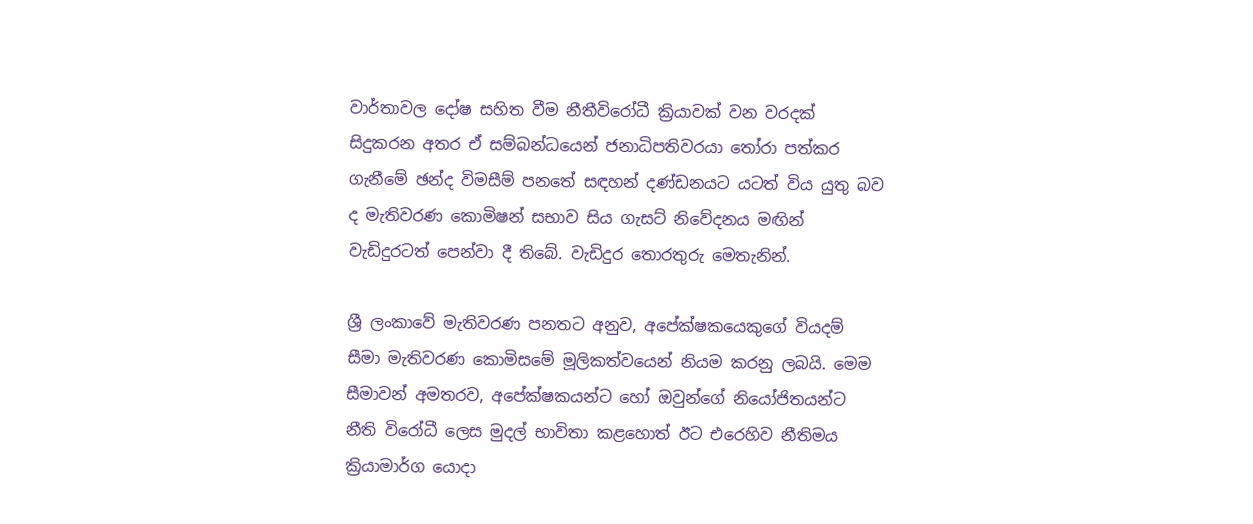වාර්තාවල දෝෂ සහිත වීම නීතීවිරෝධී ක්‍රියාවක් වන වරදක් සිදුකරන අතර ඒ සම්බන්ධයෙන් ජනාධිපතිවරයා තෝරා පත්කර ගැනීමේ ඡන්ද විමසීම් පනතේ සඳහන් දණ්ඩනයට යටත් විය යුතු බව ද මැතිවරණ කොමිෂන් සභාව සිය ගැසට් නිවේදනය මඟින් වැඩිදුරටත් පෙන්වා දී තිබේ. වැඩිදුර තොරතුරු මෙතැනින්.

ශ්‍රී ලංකාවේ මැතිවරණ පනතට අනුව, අපේක්ෂකයෙකුගේ වියදම් සීමා මැතිවරණ කොමිසමේ මූලිකත්වයෙන් නියම කරනු ලබයි. මෙම සීමාවන් අමතරව, අපේක්ෂකයන්ට හෝ ඔවුන්ගේ නියෝජිතයන්ට නීති විරෝධී ලෙස මුදල් භාවිතා කළහොත් ඊට එරෙහිව නීතිමය ක්‍රියාමාර්ග යොදා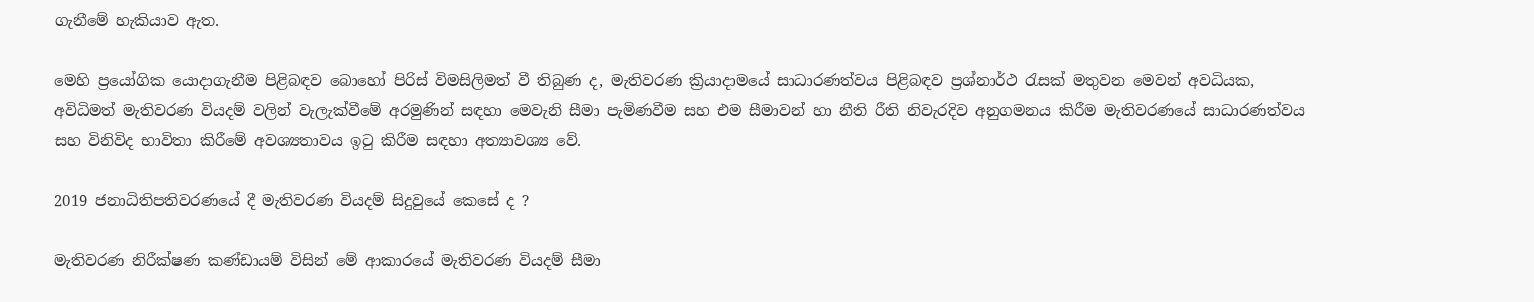ගැනීමේ හැකියාව ඇත.

මෙහි ප්‍රයෝගික යොදාගැනීම පිළිබඳව බොහෝ පිරිස් විමසිලිමත් වී තිබුණ ද, මැතිවරණ ක්‍රියාදාමයේ සාධාරණත්වය පිළිබඳව ප්‍රශ්නාර්ථ රැසක් මතුවන මෙවන් අවධියක, අවිධිමත් මැතිවරණ වියදම් වලින් වැලැක්වීමේ අරමුණින් සඳහා මෙවැනි සීමා පැමිණවීම සහ එම සීමාවන් හා නීති රීති නිවැරදිව අනුගමනය කිරීම මැතිවරණයේ සාධාරණත්වය සහ විනිවිද භාවිතා කිරීමේ අවශ්‍යතාවය ඉටු කිරීම සඳහා අත්‍යාවශ්‍ය වේ.

2019 ජනාධිතිපතිවරණයේ දී මැතිවරණ වියදම් සිදුවුයේ කෙසේ ද ?

මැතිවරණ නිරීක්ෂණ කණ්ඩායම් විසින් මේ ආකාරයේ මැතිවරණ වියදම් සීමා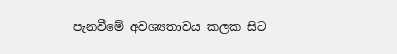පැනවීමේ අවශ්‍යතාවය කලක සිට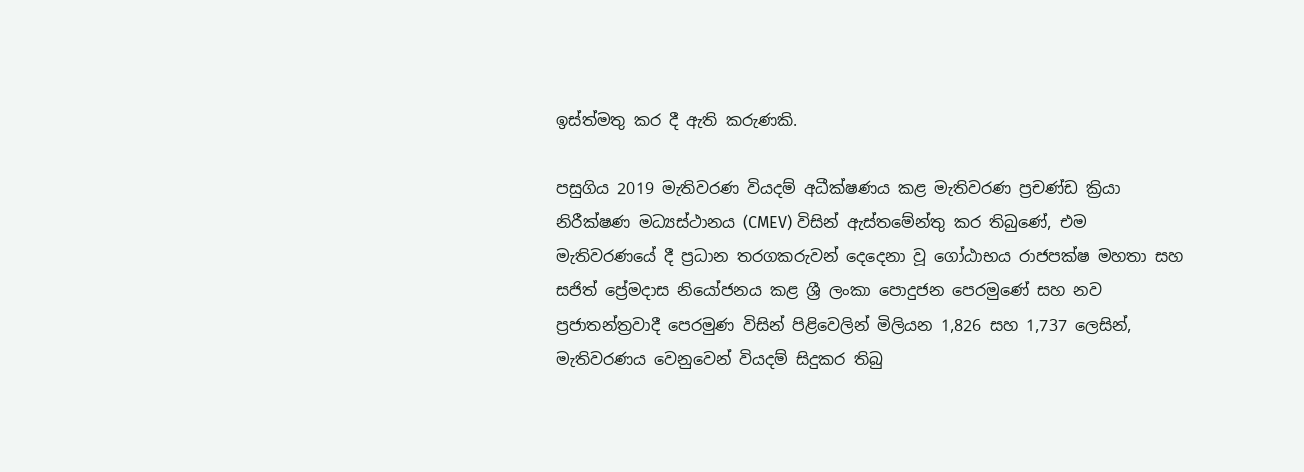ඉස්ත්මතු කර දී ඇති කරුණකි.

පසුගිය 2019 මැතිවරණ වියදම් අධීක්ෂණය කළ මැතිවරණ ප්‍රචණ්ඩ ක්‍රියා නිරීක්ෂණ මධ්‍යස්ථානය (CMEV) විසින් ඇස්තමේන්තු කර තිබුණේ, එම මැතිවරණයේ දී ප්‍රධාන තරගකරුවන් දෙදෙනා වූ ගෝඨාභය රාජපක්ෂ මහතා සහ සජිත් ප්‍රේමදාස නියෝජනය කළ ශ්‍රී ලංකා පොදුජන පෙරමුණේ සහ නව ප්‍රජාතන්ත්‍රවාදී පෙරමුණ විසින් පිළිවෙලින් මිලියන 1,826 සහ 1,737 ලෙසින්, මැතිවරණය වෙනුවෙන් වියදම් සිදුකර තිබු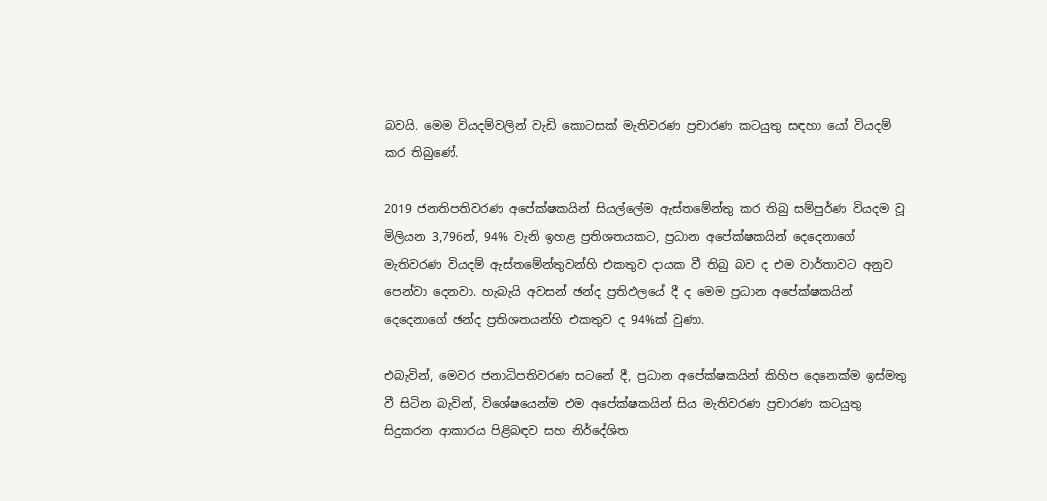බවයි. මෙම වියදම්වලින් වැඩි කොටසක් මැතිවරණ ප්‍රචාරණ කටයුතු සඳහා යෝ වියදම් කර තිබුණේ.

2019 ජනතිපතිවරණ අපේක්ෂකයින් සියල්ලේම ඇස්තමේන්තු කර තිබු සම්පුර්ණ වියදම වූ මිලියන 3,796න්, 94% වැනි ඉහළ ප්‍රතිශතයකට, ප්‍රධාන අපේක්ෂකයින් දෙදෙනාගේ මැතිවරණ වියදම් ඇස්තමේන්තුවන්හි එකතුව දායක වී තිබු බව ද එම වාර්තාවට අනුව පෙන්වා දෙනවා. හැබැයි අවසන් ඡන්ද ප්‍රතිඵලයේ දී ද මෙම ප්‍රධාන අපේක්ෂකයින් දෙදෙනාගේ ඡන්ද ප්‍රතිශතයන්හි එකතුව ද 94%ක් වුණා.

එබැවින්, මෙවර ජනාධිපතිවරණ සටනේ දී, ප්‍රධාන අපේක්ෂකයින් කිහිප දෙනෙක්ම ඉස්මතු වී සිටින බැවින්, විශේෂයෙන්ම එම අපේක්ෂකයින් සිය මැතිවරණ ප්‍රචාරණ කටයුතු සිදුකරන ආකාරය පිළිබඳව සහ නිර්දේශිත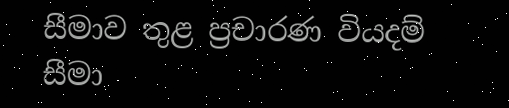සීමාව තුළ ප්‍රචාරණ වියදම් සීමා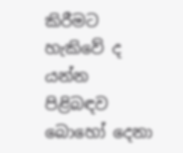කිරීමට හැකිවේ ද යන්න පිළිබඳව බොහෝ දෙනා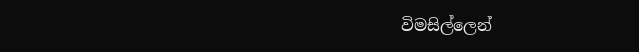විමසිල්ලෙන්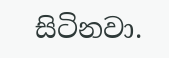සිටිනවා.